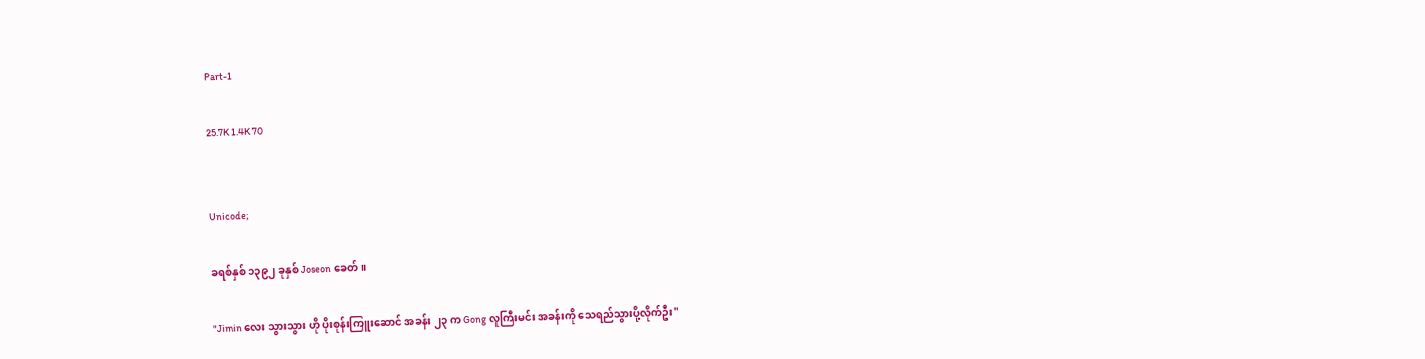Part-1

25.7K 1.4K 70


Unicode;

ခရစ်နှစ် ၁၃၉၂ ခုနှစ် Joseon ခေတ်။

"Jimin လေး သွားသွား ဟို ပိုးစုန်းကြူးဆောင် အခန်း ၂၃ က Gong လူကြီးမင်း အခန်းကို သေရည်သွားပို့လိုက်ဦး"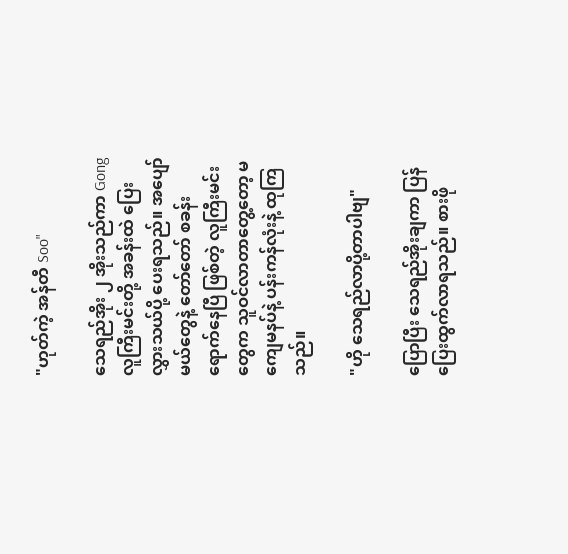"ဟုတ်ကဲ့ အန်တီ Soo"

သေရည်အိုး ၂ အိုးသည်ကာ Gong လူကြီးမင်းတို့ အခန်းထဲ ပြေးလွှားသယ်ပို့ ပေးရသည်။ အပျော်မယ်တွေနဲ့ တော်တော် စခန်းရောက်နေပြီ ဖြစ်တဲ့ လူကြီးမင်းတွေက သူဝင်လာတာတွေ့တော့ မကျေမနပ်နဲ့ ပန်းကန်လုံးနဲ့ ထုကြသည်။

"ဟို သေရည်လာပို့တာပါဗျ"

ပြောပြီး သေရည်အိုးချကာ ပြန်ပြေးထွက်လာရသည်။ စားဖို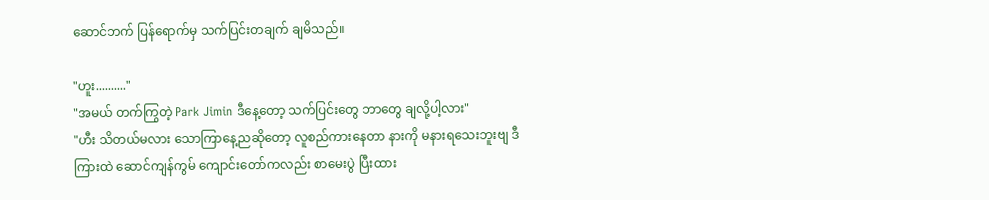ဆောင်ဘက် ပြန်ရောက်မှ သက်ပြင်းတချက် ချမိသည်။

"ဟူး.........."
"အမယ် တက်ကြွတဲ့ Park Jimin ဒီနေ့တော့ သက်ပြင်းတွေ ဘာတွေ ချလို့ပါ့လား"
"ဟီး သိတယ်မလား သောကြာနေ့ညဆိုတော့ လူစည်ကားနေတာ နားကို မနားရသေးဘူးဗျ ဒီကြားထဲ ဆောင်ကျန်ကွမ် ကျောင်းတော်ကလည်း စာမေးပွဲ ပြီးထား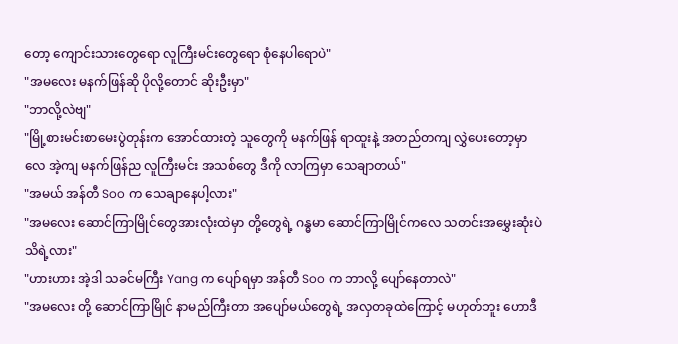တော့ ကျောင်းသားတွေရော လူကြီးမင်းတွေရော စုံနေပါရောပဲ"
"အမလေး မနက်ဖြန်ဆို ပိုလို့တောင် ဆိုးဦးမှာ"
"ဘာလို့လဲဗျ"
"မြို့စားမင်းစာမေးပွဲတုန်းက အောင်ထားတဲ့ သူတွေကို မနက်ဖြန် ရာထူးနဲ့ အတည်တကျ လွှဲပေးတော့မှာလေ အဲ့ကျ မနက်ဖြန်ည လူကြီးမင်း အသစ်တွေ ဒီကို လာကြမှာ သေချာတယ်"
"အမယ် အန်တီ Soo က သေချာနေပါ့လား"
"အမလေး ဆောင်ကြာမြိုင်တွေအားလုံးထဲမှာ တို့တွေရဲ့ ဂန္ဓမာ ဆောင်ကြာမြိုင်ကလေ သတင်းအမွှေးဆုံးပဲ သိရဲ့လား"
"ဟားဟား အဲ့ဒါ သခင်မကြီး Yang က ပျော်ရမှာ အန်တီ Soo က ဘာလို့ ပျော်နေတာလဲ"
"အမလေး တို့ ဆောင်ကြာမြိုင် နာမည်ကြီးတာ အပျော်မယ်တွေရဲ့ အလှတခုထဲကြောင့် မဟုတ်ဘူး ဟောဒီ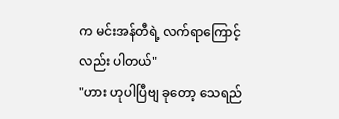က မင်းအန်တီရဲ့ လက်ရာကြောင့်လည်း ပါတယ်"
"ဟား ဟုပါပြီဗျ ခုတော့ သေရည်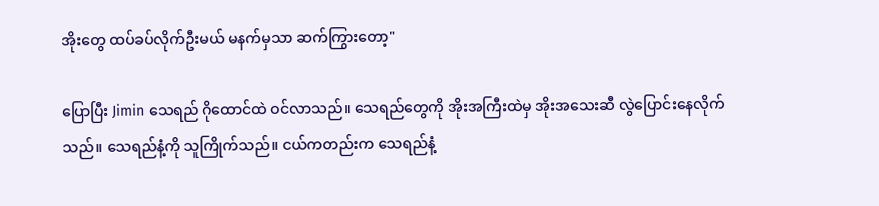အိုးတွေ ထပ်ခပ်လိုက်ဦးမယ် မနက်မှသာ ဆက်ကြွားတော့"

ပြောပြီး Jimin သေရည် ဂိုထောင်ထဲ ဝင်လာသည်။ သေရည်တွေကို အိုးအကြီးထဲမှ အိုးအသေးဆီ လွဲပြောင်းနေလိုက်သည်။ သေရည်နံ့ကို သူကြိုက်သည်။ ငယ်ကတည်းက သေရည်နံ့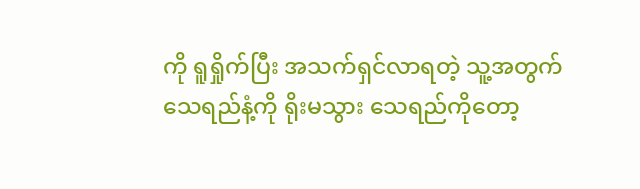ကို ရူရှိုက်ပြီး အသက်ရှင်လာရတဲ့ သူ့အတွက် သေရည်နံ့ကို ရိုးမသွား သေရည်ကိုတော့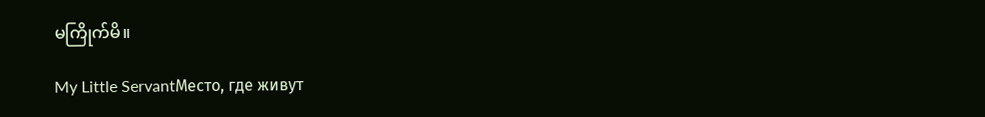မကြိုက်မိ။

My Little ServantМесто, где живут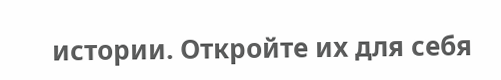истории. Откройте их для себя